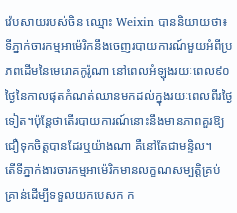វ៉េបសាយរបស់ចិន ឈ្មោះ Weixin បាននិយាយថា៖ទីភ្នាក់ចារកម្មអាម៉េរិកនឹងចេញរបាយការណ៍មួយអំពីប្រភពដើមនៃមេរោគកូរ៉ូណា នៅពេលអំឡុងរយៈពេល៩០ថ្ងៃនៃកាលផុតកំណត់ឈានមកដល់ក្នុងរយៈពេលពីរថ្ងៃទៀត។ប៉ុន្តែថាតើរបាយការណ៍នោះនឹងមានភាពគួរឱ្យជឿទុកចិត្តបានដែរឬយ៉ាងណា គឺនៅតែជាមន្ទិល។
តើទីភ្នាក់ងារចារកម្មអាម៉េរិកមានលក្ខណសម្បត្តិគ្រប់គ្រាន់ដើម្បីទទួលយកបេសក ក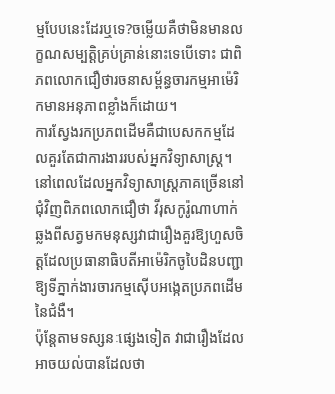ម្មបែបនេះដែរឬទេ?ចម្លើយគឺថាមិនមានលក្ខណសម្បត្តិគ្រប់គ្រាន់នោះទេបើទោះ ជាពិភពលោកជឿថារចនាសម្ព័ន្ធចារកម្មអាម៉េរិកមានអនុភាពខ្លាំងក៏ដោយ។
ការស្វែងរកប្រភពដើមគឺជាបេសកកម្មដែលគួរតែជាការងាររបស់អ្នកវិទ្យាសាស្ត្រ។ នៅពេលដែលអ្នកវិទ្យាសាស្ត្រភាគច្រើននៅជុំវិញពិភពលោកជឿថា វីរុសកូរ៉ូណាហាក់ឆ្លងពីសត្វមកមនុស្សវាជារឿងគួរឱ្យហួសចិត្តដែលប្រធានាធិបតីអាម៉េរិកចូបៃដិនបញ្ជាឱ្យទីភ្នាក់ងារចារកម្មស៊ើបអង្កេតប្រភពដើមនៃជំងឺ។
ប៉ុន្តែតាមទស្សនៈផ្សេងទៀត វាជារឿងដែលអាចយល់បានដែលថា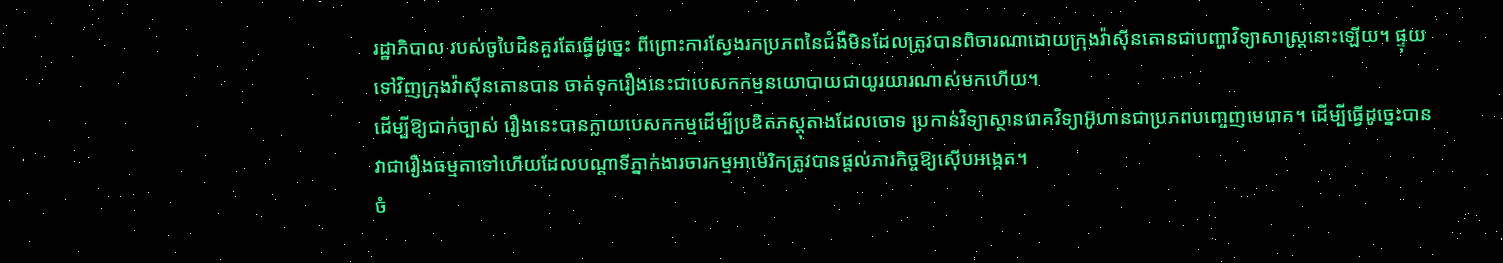រដ្ឋាភិបាល របស់ចូបៃដិនគួរតែធ្វើដូច្នេះ ពីព្រោះការស្វែងរកប្រភពនៃជំងឺមិនដែលត្រូវបានពិចារណាដោយក្រុងវ៉ាស៊ីនតោនជាបញ្ហាវិទ្យាសាស្ត្រនោះឡើយ។ ផ្ទុយទៅវិញក្រុងវ៉ាស៊ីនតោនបាន ចាត់ទុករឿងនេះជាបេសកកម្មនយោបាយជាយូរយារណាស់មកហើយ។
ដើម្បីឱ្យជាក់ច្បាស់ រឿងនេះបានក្លាយបេសកកម្មដើម្បីប្រឌិតភស្តុតាងដែលចោទ ប្រកាន់វិទ្យាស្ថានរោគវិទ្យាអ៊ូហានជាប្រភពបញ្ចេញមេរោគ។ ដើម្បីធ្វើដូច្នេះបាន វាជារឿងធម្មតាទៅហើយដែលបណ្តាទីភ្នាក់ងារចារកម្មអាម៉េរិកត្រូវបានផ្ដល់ភារកិច្ចឱ្យស៊ើបអង្កេត។
ចំ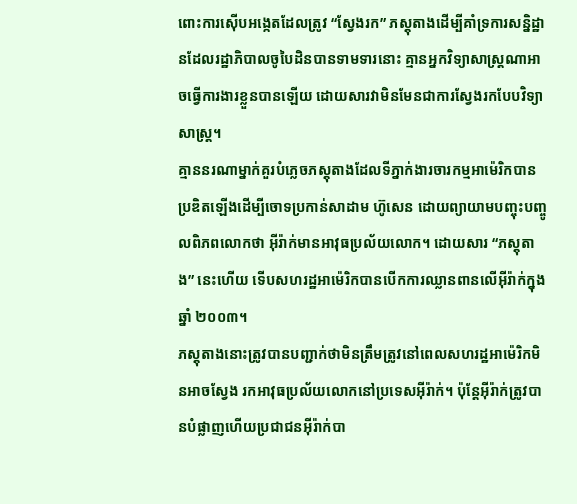ពោះការស៊ើបអង្កេតដែលត្រូវ “ស្វែងរក” ភស្តុតាងដើម្បីគាំទ្រការសន្និដ្ឋានដែលរដ្ឋាភិបាលចូបៃដិនបានទាមទារនោះ គ្មានអ្នកវិទ្យាសាស្ត្រណាអាចធ្វើការងារខ្លួនបានឡើយ ដោយសារវាមិនមែនជាការស្វែងរកបែបវិទ្យាសាស្ត្រ។
គ្មាននរណាម្នាក់គួរបំភ្លេចភស្តុតាងដែលទីភ្នាក់ងារចារកម្មអាម៉េរិកបានប្រឌិតឡើងដើម្បីចោទប្រកាន់សាដាម ហ៊ូសេន ដោយព្យាយាមបញ្ចុះបញ្ចូលពិភពលោកថា អ៊ីរ៉ាក់មានអាវុធប្រល័យលោក។ ដោយសារ “ភស្តុតាង” នេះហើយ ទើបសហរដ្ឋអាម៉េរិកបានបើកការឈ្លានពានលើអ៊ីរ៉ាក់ក្នុងឆ្នាំ ២០០៣។
ភស្តុតាងនោះត្រូវបានបញ្ជាក់ថាមិនត្រឹមត្រូវនៅពេលសហរដ្ឋអាម៉េរិកមិនអាចស្វែង រកអាវុធប្រល័យលោកនៅប្រទេសអ៊ីរ៉ាក់។ ប៉ុន្តែអ៊ីរ៉ាក់ត្រូវបានបំផ្លាញហើយប្រជាជនអ៊ីរ៉ាក់បា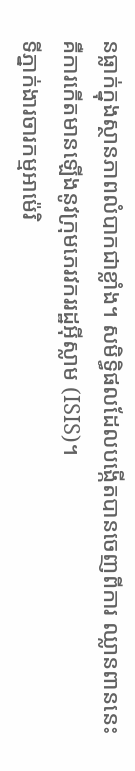នធ្លាក់ក្នុងស្ថានភាពលំបាកជាខ្លាំង។ សមិទ្ធិផលដែលបង្កើតបានចេញពីការ ឈ្លានពាននេះគឺការកើតមានឡើងនូវក្រុមភេរវកររដ្ឋអ៊ីស្លាម (ISIS)។
ទីភ្នាក់ងារចារកម្មអាម៉េរិ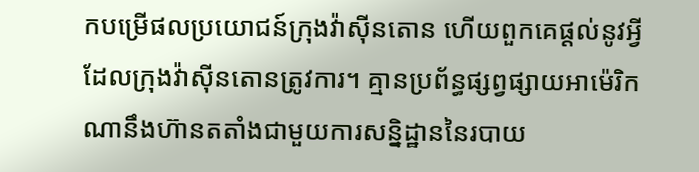កបម្រើផលប្រយោជន៍ក្រុងវ៉ាស៊ីនតោន ហើយពួកគេផ្ដល់នូវអ្វីដែលក្រុងវ៉ាស៊ីនតោនត្រូវការ។ គ្មានប្រព័ន្ធផ្សព្វផ្សាយអាម៉េរិកណានឹងហ៊ានតតាំងជាមួយការសន្និដ្ឋាននៃរបាយ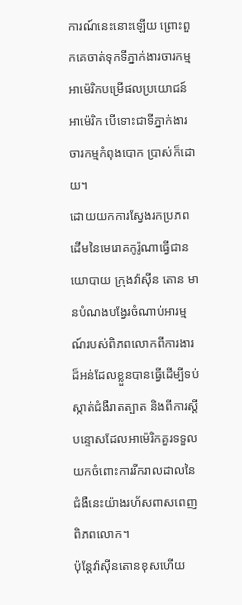ការណ៍នេះនោះឡើយ ព្រោះពួកគេចាត់ទុកទីភ្នាក់ងារចារកម្មអាម៉េរិកបម្រើផលប្រយោជន៍អាម៉េរិក បើទោះជាទីភ្នាក់ងារចារកម្មកំពុងបោក ប្រាស់ក៏ដោយ។
ដោយយកការស្វែងរកប្រភពដើមនៃមេរោគកូរ៉ូណាធ្វើជានយោបាយ ក្រុងវ៉ាស៊ីន តោន មានបំណងបង្វែរចំណាប់អារម្មណ៍របស់ពិភពលោកពីការងារដ៏អន់ដែលខ្លួនបានធ្វើដើម្បីទប់ស្កាត់ជំងឺរាតត្បាត និងពីការស្តីបន្ទោសដែលអាម៉េរិកគួរទទួលយកចំពោះការរីករាលដាលនៃជំងឺនេះយ៉ាងរហ័សពាសពេញពិភពលោក។
ប៉ុន្តែវ៉ាស៊ីនតោនខុសហើយ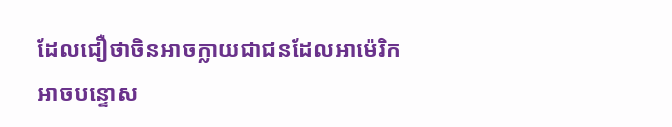ដែលជឿថាចិនអាចក្លាយជាជនដែលអាម៉េរិកអាចបន្ទោស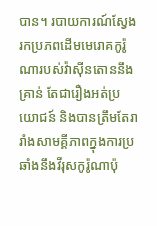បាន។ របាយការណ៍ស្វែងរកប្រភពដើមមេរោគកូរ៉ូណារបស់វ៉ាស៊ីនតោននឹងគ្រាន់ តែជារឿងអត់ប្រយោជន៍ និងបានត្រឹមតែរារាំងសាមគ្គីភាពក្នុងការប្រឆាំងនឹងវីរុសកូរ៉ូណាប៉ុ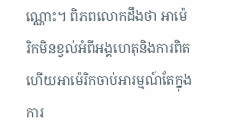ណ្ណោះ។ ពិភពលោកដឹងថា អាម៉េរិកមិនខ្វល់អំពីអង្គហេតុនិងការពិត ហើយអាម៉េរិកចាប់អារម្មណ៍តែក្នុងការ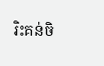រិះគន់ចិ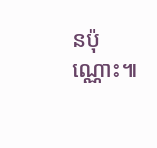នប៉ុណ្ណោះ៕